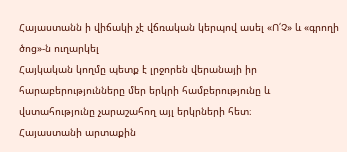Հայաստանն ի վիճակի չէ վճռական կերպով ասել «Ո՛Չ» և «գրողի ծոց»-ն ուղարկել
Հայկական կողմը պետք է լրջորեն վերանայի իր հարաբերությունները մեր երկրի համբերությունը և վստահությունը չարաշահող այլ երկրների հետ։
Հայաստանի արտաքին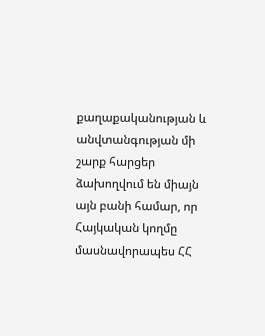քաղաքականության և անվտանգության մի շարք հարցեր ձախողվում են միայն այն բանի համար, որ Հայկական կողմը մասնավորապես ՀՀ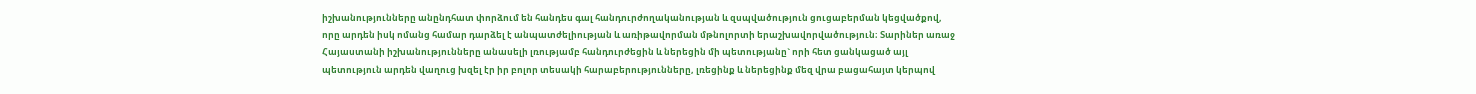իշխանությունները անընդհատ փորձում են հանդես գալ հանդուրժողականության և զսպվածություն ցուցաբերման կեցվածքով, որը արդեն իսկ ոմանց համար դարձել է անպատժելիության և առիթավորման մթնոլորտի երաշխավորվածություն։ Տարիներ առաջ Հայաստանի իշխանությունները անասելի լռությամբ հանդուրժեցին և ներեցին մի պետությանը` որի հետ ցանկացած այլ պետություն արդեն վաղուց խզել էր իր բոլոր տեսակի հարաբերությունները, լռեցինք և ներեցինք մեզ վրա բացահայտ կերպով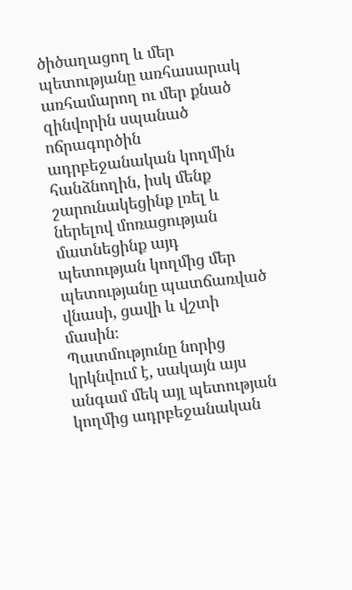ծիծաղացող և մեր պետությանը առհասարակ առհամարող ու մեր քնած զինվորին սպանած ոճրագործին ադրբեջանական կողմին հանձնողին, իսկ մենք շարունակեցինք լռել և ներելով մոռացության մատնեցինք այդ պետության կողմից մեր պետությանը պատճառված վնասի, ցավի և վշտի մասին։
Պատմությունը նորից կրկնվում է, սակայն այս անգամ մեկ այլ պետության կողմից ադրբեջանական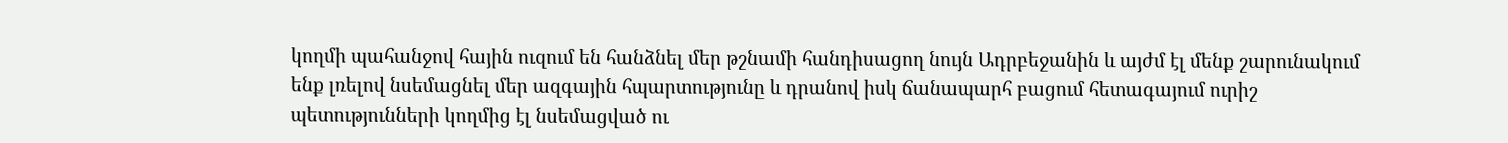կողմի պահանջով հային ուզում են հանձնել մեր թշնամի հանդիսացող նույն Ադրբեջանին և այժմ էլ մենք շարունակում ենք լռելով նսեմացնել մեր ազգային հպարտությունը և դրանով իսկ ճանապարհ բացում հետագայում ուրիշ պետությունների կողմից էլ նսեմացված ու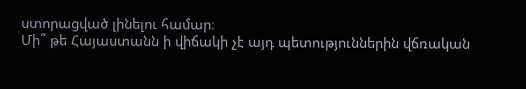ստորացված լինելու համար։
Մի՞ թե Հայաստանն ի վիճակի չէ այդ պետություններին վճռական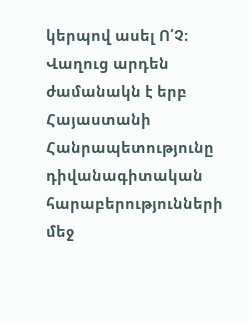կերպով ասել Ո՛Չ։
Վաղուց արդեն ժամանակն է երբ Հայաստանի Հանրապետությունը դիվանագիտական հարաբերությունների մեջ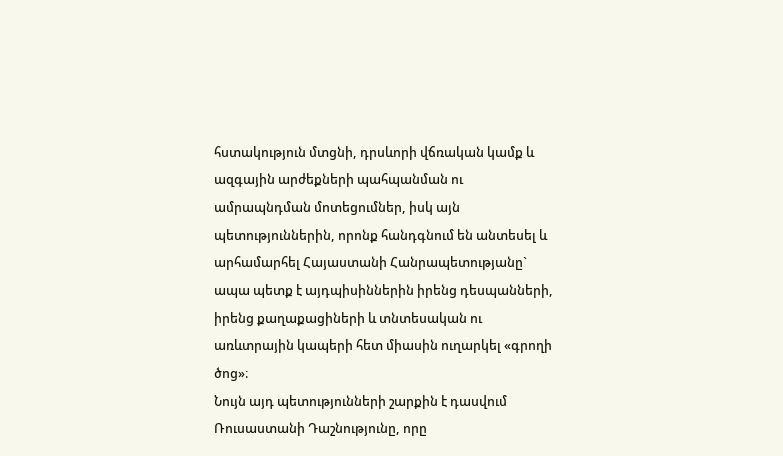հստակություն մտցնի, դրսևորի վճռական կամք և ազգային արժեքների պահպանման ու ամրապնդման մոտեցումներ, իսկ այն պետություններին, որոնք հանդգնում են անտեսել և արհամարհել Հայաստանի Հանրապետությանը` ապա պետք է այդպիսիններին իրենց դեսպանների, իրենց քաղաքացիների և տնտեսական ու առևտրային կապերի հետ միասին ուղարկել «գրողի ծոց»։
Նույն այդ պետությունների շարքին է դասվում Ռուսաստանի Դաշնությունը, որը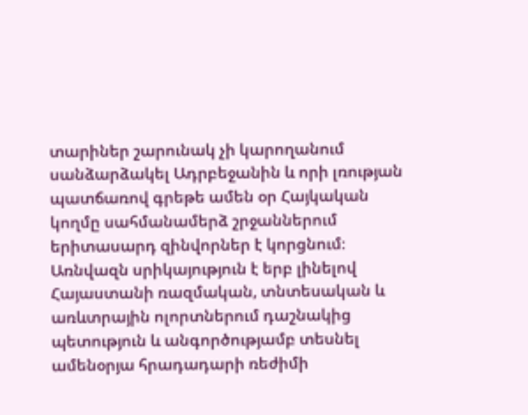տարիներ շարունակ չի կարողանում սանձարձակել Ադրբեջանին և որի լռության պատճառով գրեթե ամեն օր Հայկական կողմը սահմանամերձ շրջաններում երիտասարդ զինվորներ է կորցնում։
Առնվազն սրիկայություն է երբ լինելով Հայաստանի ռազմական, տնտեսական և առևտրային ոլորտներում դաշնակից պետություն և անգործությամբ տեսնել ամենօրյա հրադադարի ռեժիմի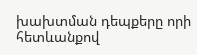խախտման դեպքերը որի հետևանքով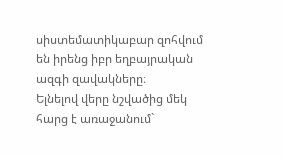սիստեմատիկաբար զոհվում են իրենց իբր եղբայրական ազգի զավակները։
Ելնելով վերը նշվածից մեկ հարց է առաջանում`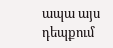ապա այս դեպքում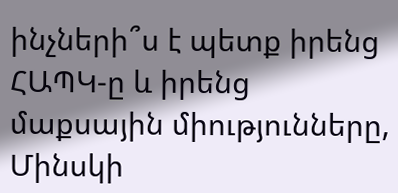ինչների՞ս է պետք իրենց ՀԱՊԿ-ը և իրենց մաքսային միությունները, Մինսկի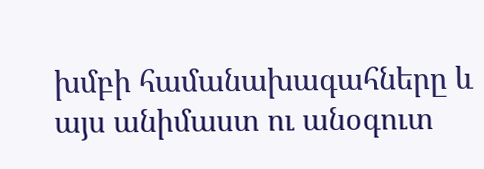խմբի համանախագահները և այս անիմաստ ու անօգուտ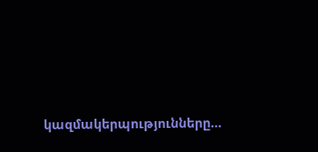կազմակերպությունները…